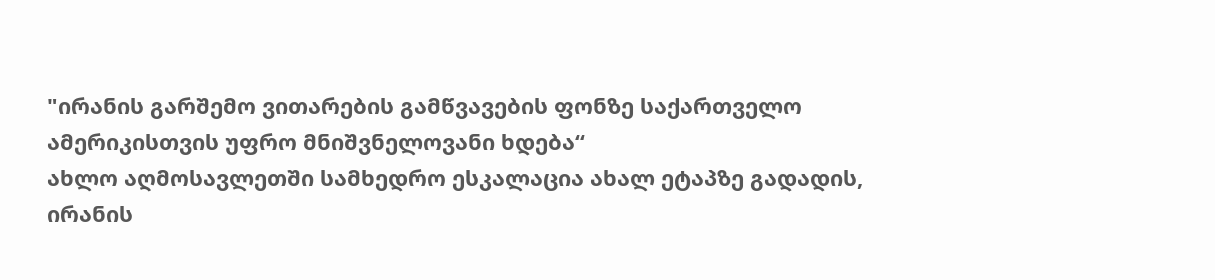"ირანის გარშემო ვითარების გამწვავების ფონზე საქართველო ამერიკისთვის უფრო მნიშვნელოვანი ხდება“
ახლო აღმოსავლეთში სამხედრო ესკალაცია ახალ ეტაპზე გადადის, ირანის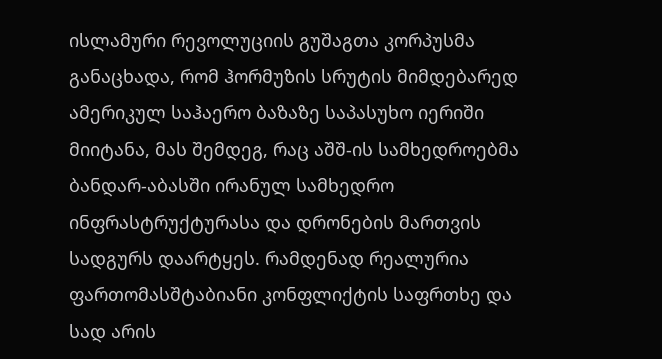ისლამური რევოლუციის გუშაგთა კორპუსმა განაცხადა, რომ ჰორმუზის სრუტის მიმდებარედ ამერიკულ საჰაერო ბაზაზე საპასუხო იერიში მიიტანა, მას შემდეგ, რაც აშშ-ის სამხედროებმა ბანდარ-აბასში ირანულ სამხედრო ინფრასტრუქტურასა და დრონების მართვის სადგურს დაარტყეს. რამდენად რეალურია ფართომასშტაბიანი კონფლიქტის საფრთხე და სად არის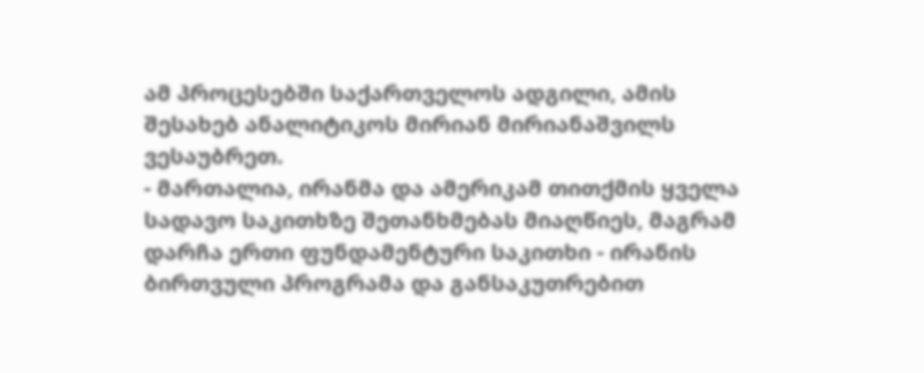ამ პროცესებში საქართველოს ადგილი, ამის შესახებ ანალიტიკოს მირიან მირიანაშვილს ვესაუბრეთ.
- მართალია, ირანმა და ამერიკამ თითქმის ყველა სადავო საკითხზე შეთანხმებას მიაღწიეს, მაგრამ დარჩა ერთი ფუნდამენტური საკითხი - ირანის ბირთვული პროგრამა და განსაკუთრებით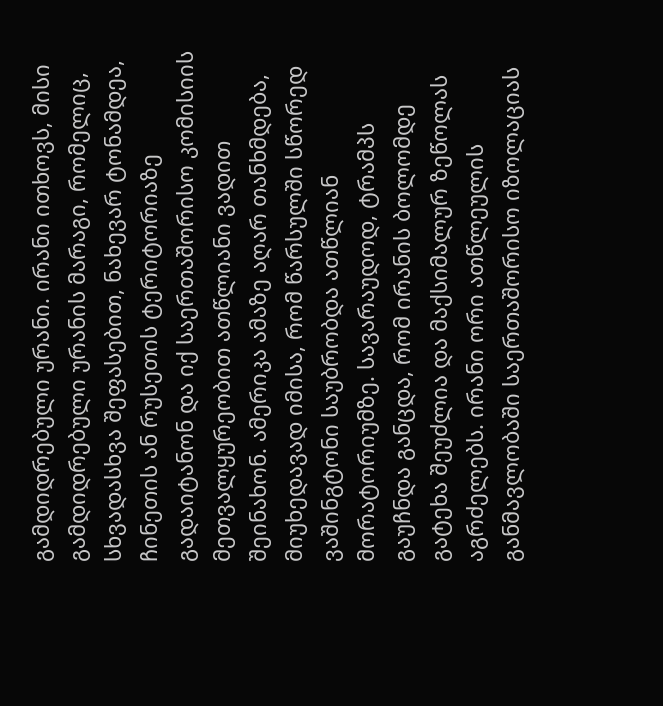გამდიდრებული ურანი. ირანი ითხოვს, მისი გამდიდრებული ურანის მარაგი, რომელიც, სხვადასხვა შეფასებით, ნახევარ ტონამდეა, ჩინეთის ან რუსეთის ტერიტორიაზე გადაიტანონ და იქ საერთაშორისო კომისიის მეთვალყურეობით ათწლიანი ვადით შეინახონ. ამერიკა ამაზე აღარ თანხმდება, მიუხედავად იმისა, რომ წარსულში სწორედ ვაშინგტონი საუბრობდა ათწლიან მორატორიუმზე. სავარაუდოდ, ტრამპს გაუჩნდა განცდა, რომ ირანის ბოლომდე გატეხა შეუძლია და მაქსიმალურ ზეწოლას აგრძელებს. ირანი ორი ათწლეულის განმავლობაში საერთაშორისო იზოლაციას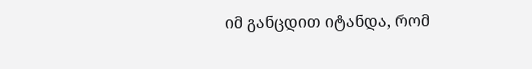იმ განცდით იტანდა, რომ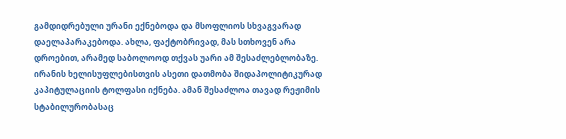გამდიდრებული ურანი ექნებოდა და მსოფლიოს სხვაგვარად დაელაპარაკებოდა. ახლა, ფაქტობრივად, მას სთხოვენ არა დროებით, არამედ საბოლოოდ თქვას უარი ამ შესაძლებლობაზე. ირანის ხელისუფლებისთვის ასეთი დათმობა შიდაპოლიტიკურად კაპიტულაციის ტოლფასი იქნება. ამან შესაძლოა თავად რეჟიმის სტაბილურობასაც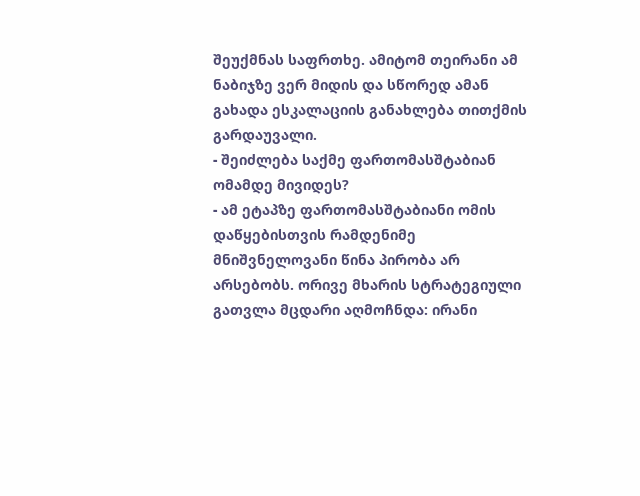შეუქმნას საფრთხე. ამიტომ თეირანი ამ ნაბიჯზე ვერ მიდის და სწორედ ამან გახადა ესკალაციის განახლება თითქმის გარდაუვალი.
- შეიძლება საქმე ფართომასშტაბიან ომამდე მივიდეს?
- ამ ეტაპზე ფართომასშტაბიანი ომის დაწყებისთვის რამდენიმე მნიშვნელოვანი წინა პირობა არ არსებობს. ორივე მხარის სტრატეგიული გათვლა მცდარი აღმოჩნდა: ირანი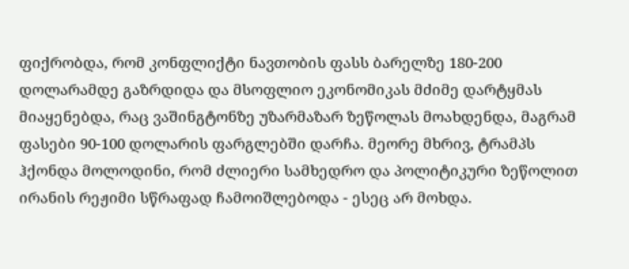ფიქრობდა, რომ კონფლიქტი ნავთობის ფასს ბარელზე 180-200 დოლარამდე გაზრდიდა და მსოფლიო ეკონომიკას მძიმე დარტყმას მიაყენებდა, რაც ვაშინგტონზე უზარმაზარ ზეწოლას მოახდენდა, მაგრამ ფასები 90-100 დოლარის ფარგლებში დარჩა. მეორე მხრივ, ტრამპს ჰქონდა მოლოდინი, რომ ძლიერი სამხედრო და პოლიტიკური ზეწოლით ირანის რეჟიმი სწრაფად ჩამოიშლებოდა - ესეც არ მოხდა.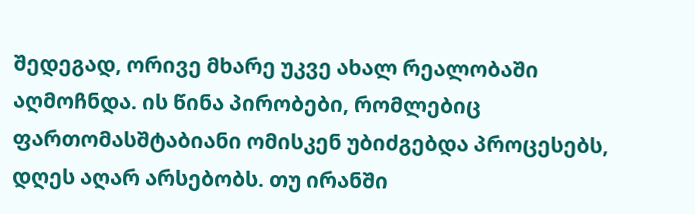შედეგად, ორივე მხარე უკვე ახალ რეალობაში აღმოჩნდა. ის წინა პირობები, რომლებიც ფართომასშტაბიანი ომისკენ უბიძგებდა პროცესებს, დღეს აღარ არსებობს. თუ ირანში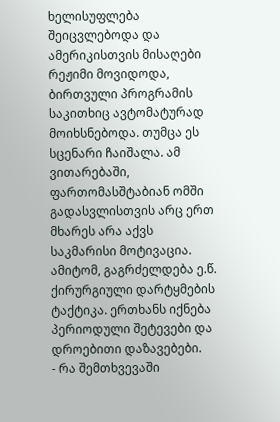ხელისუფლება შეიცვლებოდა და ამერიკისთვის მისაღები რეჟიმი მოვიდოდა, ბირთვული პროგრამის საკითხიც ავტომატურად მოიხსნებოდა. თუმცა ეს სცენარი ჩაიშალა. ამ ვითარებაში, ფართომასშტაბიან ომში გადასვლისთვის არც ერთ მხარეს არა აქვს საკმარისი მოტივაცია. ამიტომ, გაგრძელდება ე.წ. ქირურგიული დარტყმების ტაქტიკა. ერთხანს იქნება პერიოდული შეტევები და დროებითი დაზავებები.
- რა შემთხვევაში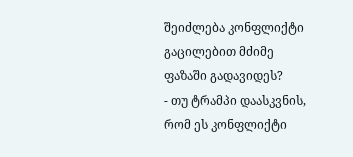შეიძლება კონფლიქტი გაცილებით მძიმე ფაზაში გადავიდეს?
- თუ ტრამპი დაასკვნის, რომ ეს კონფლიქტი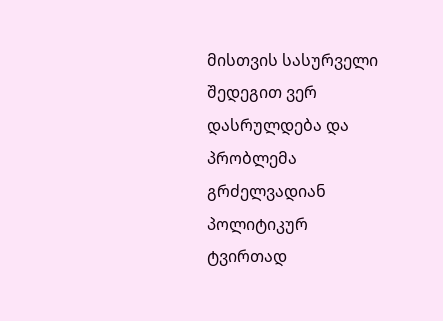მისთვის სასურველი შედეგით ვერ დასრულდება და პრობლემა გრძელვადიან პოლიტიკურ ტვირთად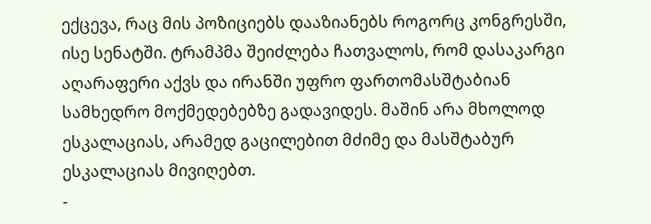ექცევა, რაც მის პოზიციებს დააზიანებს როგორც კონგრესში, ისე სენატში. ტრამპმა შეიძლება ჩათვალოს, რომ დასაკარგი აღარაფერი აქვს და ირანში უფრო ფართომასშტაბიან სამხედრო მოქმედებებზე გადავიდეს. მაშინ არა მხოლოდ ესკალაციას, არამედ გაცილებით მძიმე და მასშტაბურ ესკალაციას მივიღებთ.
-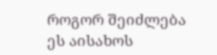როგორ შეიძლება ეს აისახოს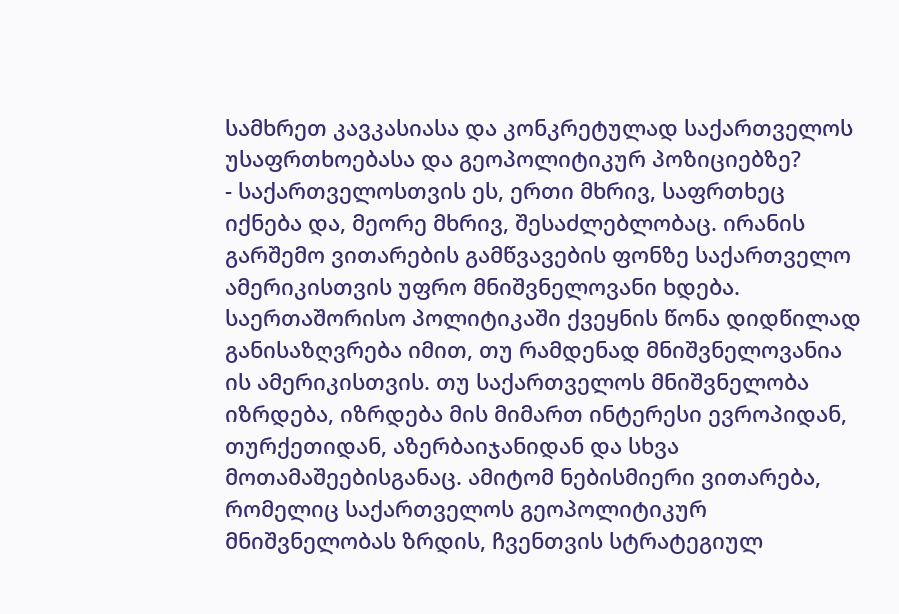სამხრეთ კავკასიასა და კონკრეტულად საქართველოს უსაფრთხოებასა და გეოპოლიტიკურ პოზიციებზე?
- საქართველოსთვის ეს, ერთი მხრივ, საფრთხეც იქნება და, მეორე მხრივ, შესაძლებლობაც. ირანის გარშემო ვითარების გამწვავების ფონზე საქართველო ამერიკისთვის უფრო მნიშვნელოვანი ხდება. საერთაშორისო პოლიტიკაში ქვეყნის წონა დიდწილად განისაზღვრება იმით, თუ რამდენად მნიშვნელოვანია ის ამერიკისთვის. თუ საქართველოს მნიშვნელობა იზრდება, იზრდება მის მიმართ ინტერესი ევროპიდან, თურქეთიდან, აზერბაიჯანიდან და სხვა მოთამაშეებისგანაც. ამიტომ ნებისმიერი ვითარება, რომელიც საქართველოს გეოპოლიტიკურ მნიშვნელობას ზრდის, ჩვენთვის სტრატეგიულ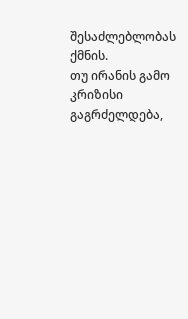შესაძლებლობას ქმნის.
თუ ირანის გამო კრიზისი გაგრძელდება,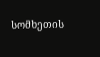სომხეთის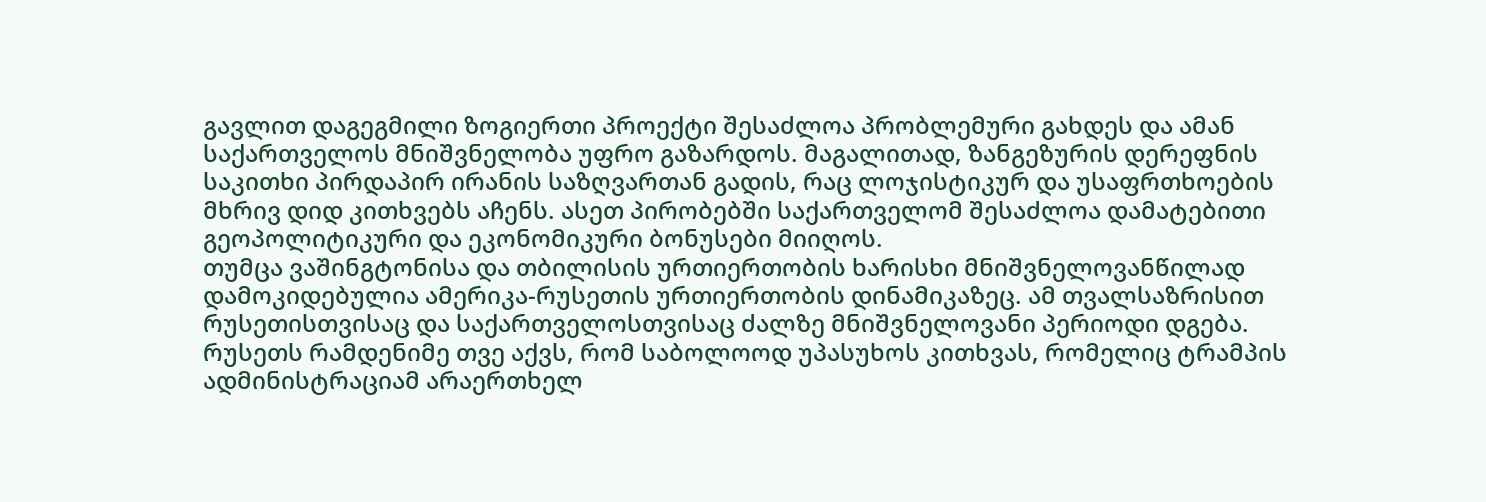გავლით დაგეგმილი ზოგიერთი პროექტი შესაძლოა პრობლემური გახდეს და ამან საქართველოს მნიშვნელობა უფრო გაზარდოს. მაგალითად, ზანგეზურის დერეფნის საკითხი პირდაპირ ირანის საზღვართან გადის, რაც ლოჯისტიკურ და უსაფრთხოების მხრივ დიდ კითხვებს აჩენს. ასეთ პირობებში საქართველომ შესაძლოა დამატებითი გეოპოლიტიკური და ეკონომიკური ბონუსები მიიღოს.
თუმცა ვაშინგტონისა და თბილისის ურთიერთობის ხარისხი მნიშვნელოვანწილად დამოკიდებულია ამერიკა-რუსეთის ურთიერთობის დინამიკაზეც. ამ თვალსაზრისით რუსეთისთვისაც და საქართველოსთვისაც ძალზე მნიშვნელოვანი პერიოდი დგება. რუსეთს რამდენიმე თვე აქვს, რომ საბოლოოდ უპასუხოს კითხვას, რომელიც ტრამპის ადმინისტრაციამ არაერთხელ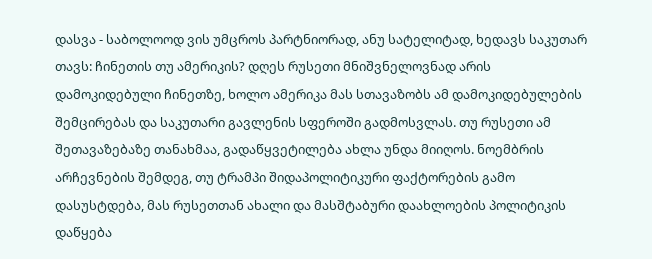დასვა - საბოლოოდ ვის უმცროს პარტნიორად, ანუ სატელიტად, ხედავს საკუთარ თავს: ჩინეთის თუ ამერიკის? დღეს რუსეთი მნიშვნელოვნად არის დამოკიდებული ჩინეთზე, ხოლო ამერიკა მას სთავაზობს ამ დამოკიდებულების შემცირებას და საკუთარი გავლენის სფეროში გადმოსვლას. თუ რუსეთი ამ შეთავაზებაზე თანახმაა, გადაწყვეტილება ახლა უნდა მიიღოს. ნოემბრის არჩევნების შემდეგ, თუ ტრამპი შიდაპოლიტიკური ფაქტორების გამო დასუსტდება, მას რუსეთთან ახალი და მასშტაბური დაახლოების პოლიტიკის დაწყება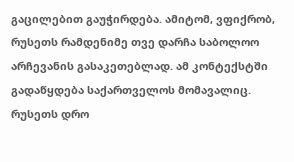გაცილებით გაუჭირდება. ამიტომ, ვფიქრობ, რუსეთს რამდენიმე თვე დარჩა საბოლოო არჩევანის გასაკეთებლად. ამ კონტექსტში გადაწყდება საქართველოს მომავალიც.
რუსეთს დრო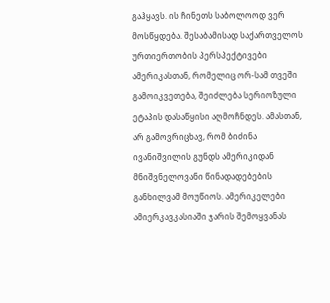გაჰყავს. ის ჩინეთს საბოლოოდ ვერ მოსწყდება. შესაბამისად საქართველოს ურთიერთობის პერსპექტივები ამერიკასთან, რომელიც ორ-სამ თვეში გამოიკვეთება, შეიძლება სერიოზული ეტაპის დასაწყისი აღმოჩნდეს. ამასთან, არ გამოვრიცხავ, რომ ბიძინა ივანიშვილის გუნდს ამერიკიდან მნიშვნელოვანი წინადადებების განხილვამ მოუწიოს. ამერიკელები ამიერკავკასიაში ჯარის შემოყვანას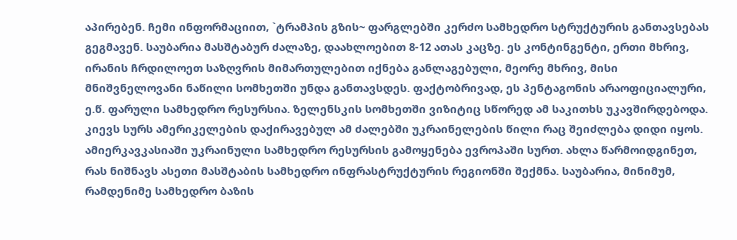აპირებენ. ჩემი ინფორმაციით, `ტრამპის გზის~ ფარგლებში კერძო სამხედრო სტრუქტურის განთავსებას გეგმავენ. საუბარია მასშტაბურ ძალაზე, დაახლოებით 8-12 ათას კაცზე. ეს კონტინგენტი, ერთი მხრივ, ირანის ჩრდილოეთ საზღვრის მიმართულებით იქნება განლაგებული, მეორე მხრივ, მისი მნიშვნელოვანი ნაწილი სომხეთში უნდა განთავსდეს. ფაქტობრივად, ეს პენტაგონის არაოფიციალური, ე.წ. ფარული სამხედრო რესურსია. ზელენსკის სომხეთში ვიზიტიც სწორედ ამ საკითხს უკავშირდებოდა. კიევს სურს ამერიკელების დაქირავებულ ამ ძალებში უკრაინელების წილი რაც შეიძლება დიდი იყოს.
ამიერკავკასიაში უკრაინული სამხედრო რესურსის გამოყენება ევროპაში სურთ. ახლა წარმოიდგინეთ, რას ნიშნავს ასეთი მასშტაბის სამხედრო ინფრასტრუქტურის რეგიონში შექმნა. საუბარია, მინიმუმ, რამდენიმე სამხედრო ბაზის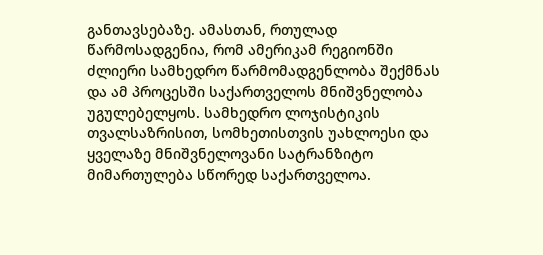განთავსებაზე. ამასთან, რთულად წარმოსადგენია, რომ ამერიკამ რეგიონში ძლიერი სამხედრო წარმომადგენლობა შექმნას და ამ პროცესში საქართველოს მნიშვნელობა უგულებელყოს. სამხედრო ლოჯისტიკის თვალსაზრისით, სომხეთისთვის უახლოესი და ყველაზე მნიშვნელოვანი სატრანზიტო მიმართულება სწორედ საქართველოა.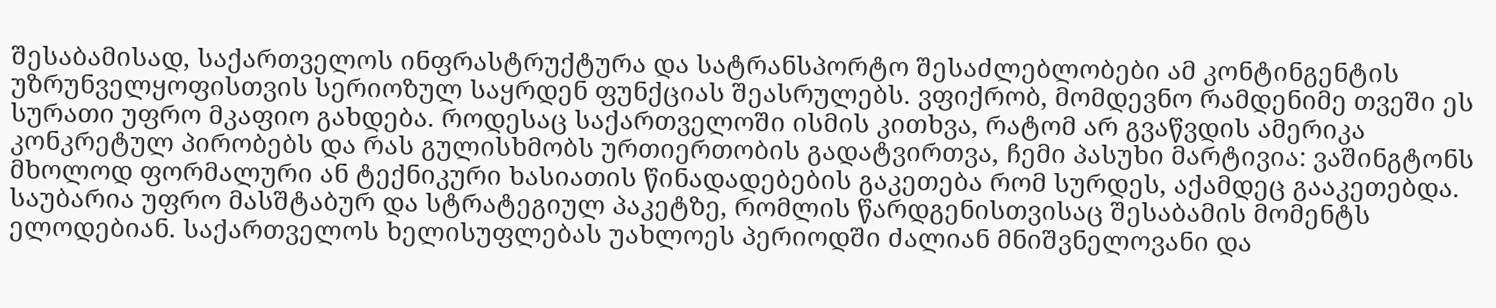შესაბამისად, საქართველოს ინფრასტრუქტურა და სატრანსპორტო შესაძლებლობები ამ კონტინგენტის უზრუნველყოფისთვის სერიოზულ საყრდენ ფუნქციას შეასრულებს. ვფიქრობ, მომდევნო რამდენიმე თვეში ეს სურათი უფრო მკაფიო გახდება. როდესაც საქართველოში ისმის კითხვა, რატომ არ გვაწვდის ამერიკა კონკრეტულ პირობებს და რას გულისხმობს ურთიერთობის გადატვირთვა, ჩემი პასუხი მარტივია: ვაშინგტონს მხოლოდ ფორმალური ან ტექნიკური ხასიათის წინადადებების გაკეთება რომ სურდეს, აქამდეც გააკეთებდა. საუბარია უფრო მასშტაბურ და სტრატეგიულ პაკეტზე, რომლის წარდგენისთვისაც შესაბამის მომენტს ელოდებიან. საქართველოს ხელისუფლებას უახლოეს პერიოდში ძალიან მნიშვნელოვანი და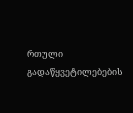რთული გადაწყვეტილებების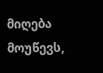მიღება მოუწევს,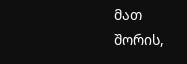მათ შორის,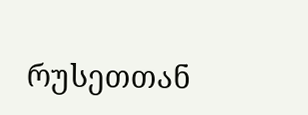რუსეთთან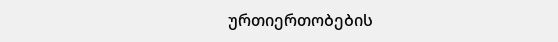ურთიერთობების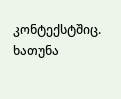კონტექსტშიც.
ხათუნა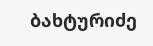ბახტურიძე